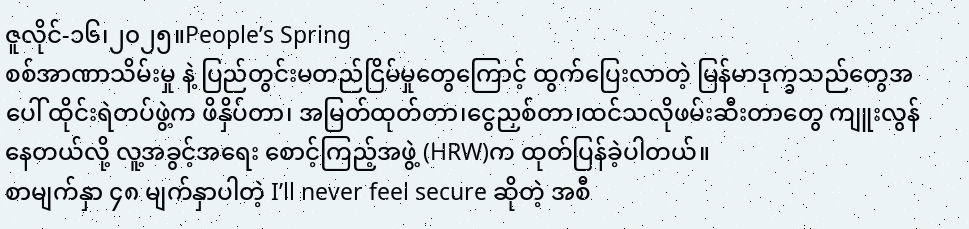ဇူလိုင်-၁၆၊၂၀၂၅။People’s Spring
စစ်အာဏာသိမ်းမှု နဲ့ ပြည်တွင်းမတည်ငြိမ်မှုတွေကြောင့် ထွက်ပြေးလာတဲ့ မြန်မာဒုက္ခသည်တွေအပေါ် ထိုင်းရဲတပ်ဖွဲ့က ဖိနှိပ်တာ၊ အမြတ်ထုတ်တာ၊ငွေညှစ်တာ၊ထင်သလိုဖမ်းဆီးတာတွေ ကျူးလွန်နေတယ်လို့ လူ့အခွင့်အရေး စောင့်ကြည့်အဖွဲ့ (HRW)က ထုတ်ပြန်ခဲ့ပါတယ်။
စာမျက်နှာ ၄၈ မျက်နှာပါတဲ့ I’ll never feel secure ဆိုတဲ့ အစီ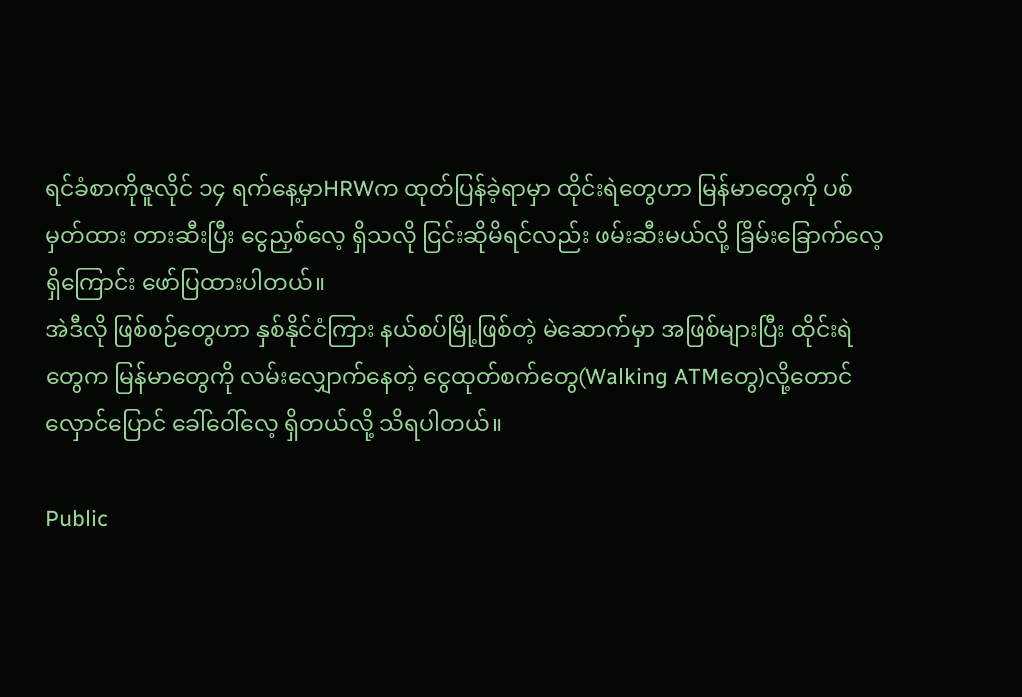ရင်ခံစာကိုဇူလိုင် ၁၄ ရက်နေ့မှာHRWက ထုတ်ပြန်ခဲ့ရာမှာ ထိုင်းရဲတွေဟာ မြန်မာတွေကို ပစ်မှတ်ထား တားဆီးပြီး ငွေညှစ်လေ့ ရှိသလို ငြင်းဆိုမိရင်လည်း ဖမ်းဆီးမယ်လို့ ခြိမ်းခြောက်လေ့ရှိကြောင်း ဖော်ပြထားပါတယ်။
အဲဒီလို ဖြစ်စဉ်တွေဟာ နှစ်နိုင်ငံကြား နယ်စပ်မြို့ဖြစ်တဲ့ မဲဆောက်မှာ အဖြစ်များပြီး ထိုင်းရဲတွေက မြန်မာတွေကို လမ်းလျှောက်နေတဲ့ ငွေထုတ်စက်တွေ(Walking ATMတွေ)လို့တောင်လှောင်ပြောင် ခေါ်ဝေါ်လေ့ ရှိတယ်လို့ သိရပါတယ်။

Public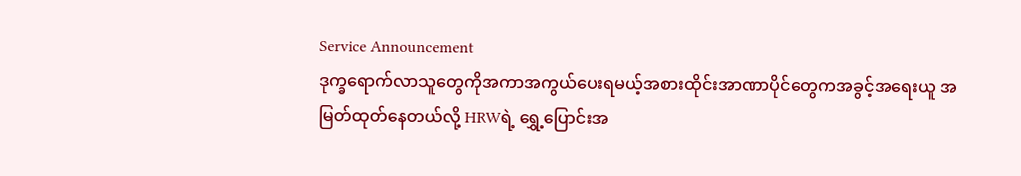Service Announcement
ဒုက္ခရောက်လာသူတွေကိုအကာအကွယ်ပေးရမယ့်အစားထိုင်းအာဏာပိုင်တွေကအခွင့်အရေးယူ အမြတ်ထုတ်နေတယ်လို့ HRWရဲ့ ရွှေ့ပြောင်းအ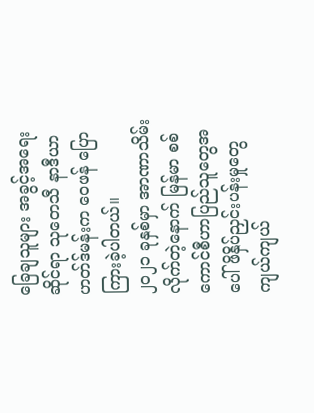ခြေချသူများ အခွင့်အရေးဆိုင်ရာ သုတေသီ နာဒီယာ ဟတ်ဒ်မန်းက ဝေဖန် ပြောကြားခဲ့ပါတယ်။
၂၀၂၁ ခုနှစ်မှာ အာဏာသိမ်းလိုက်တဲ့နောက် မြန်မာ စစ်ကောင်စီဟာပြည်သူတွေအပေါ် ဖိနှိပ်ညှင်းပန်းမှုတွေ ကျယ်ကျယ်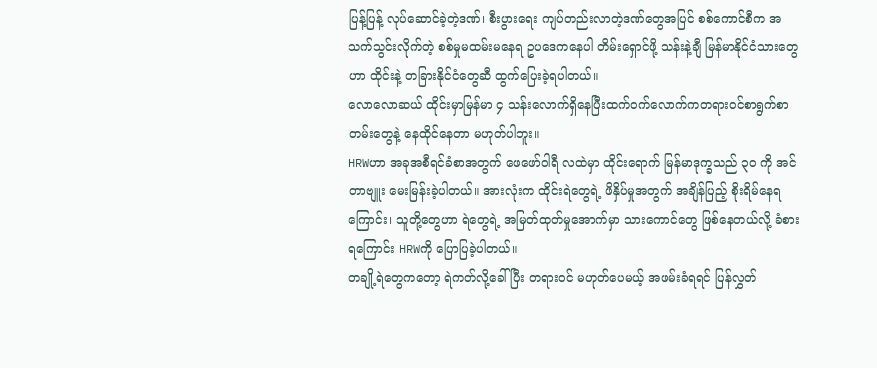ပြန့်ပြန့် လုပ်ဆောင်ခဲ့တဲ့ဒဏ်၊ စီးပွားရေး ကျပ်တည်းလာတဲ့ဒဏ်တွေအပြင် စစ်ကောင်စီက အသက်သွင်းလိုက်တဲ့ စစ်မှုမထမ်းမနေရ ဥပဒေကနေပါ တိမ်းရှောင်ဖို့ သန်းနဲ့ချီ မြန်မာနိုင်ငံသားတွေဟာ ထိုင်းနဲ့ တခြားနိုင်ငံတွေဆီ ထွက်ပြေးခဲ့ရပါတယ်။
လောလောဆယ် ထိုင်းမှာမြန်မာ ၄ သန်းလောက်ရှိနေပြီးထက်ဝက်လောက်ကတရားဝင်စာရွက်စာတမ်းတွေနဲ့ နေထိုင်နေတာ မဟုတ်ပါဘူး။
HRWဟာ အခုအစီရင်ခံစာအတွက် ဖေဖော်ဝါရီ လထဲမှာ ထိုင်းရောက် မြန်မာဒုက္ခသည် ၃၀ ကို အင်တာဗျူး မေးမြန်းခဲ့ပါတယ်။ အားလုံးက ထိုင်းရဲတွေရဲ့ ဖိနှိပ်မှုအတွက် အချိန်ပြည့် စိုးရိမ်နေရကြောင်း၊ သူတို့တွေဟာ ရဲတွေရဲ့ အမြတ်ထုတ်မှုအောက်မှာ သားကောင်တွေ ဖြစ်နေတယ်လို့ ခံစားရကြောင်း HRWကို ပြောပြခဲ့ပါတယ်။
တချို့ရဲတွေကတော့ ရဲကတ်လို့ခေါ်ပြီး တရားဝင် မဟုတ်ပေမယ့် အဖမ်းခံရရင် ပြန်လွှတ်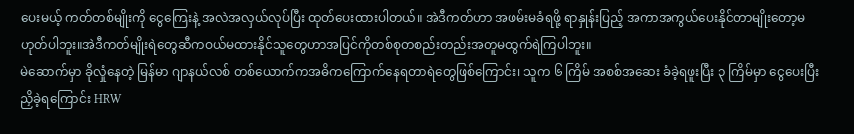ပေးမယ့် ကတ်တစ်မျိုးကို ငွေကြေးနဲ့ အလဲအလှယ်လုပ်ပြီး ထုတ်ပေးထားပါတယ်။ အဲဒီကတ်ဟာ အဖမ်းမခံရဖို့ ရာနှုန်းပြည့် အကာအကွယ်ပေးနိုင်တာမျိုးတော့မဟုတ်ပါဘူး။အဲဒီကတ်မျိုးရဲတွေဆီကဝယ်မထားနိုင်သူတွေဟာအပြင်ကိုတစ်စုတစည်းတည်းအတူမထွက်ရဲကြပါဘူး။
မဲဆောက်မှာ ခိုလှုံနေတဲ့ မြန်မာ ဂျာနယ်လစ် တစ်ယောက်ကအဓိကကြောက်နေရတာရဲတွေဖြစ်ကြောင်း၊ သူက ၆ ကြိမ် အစစ်အဆေး ခံခဲ့ရဖူးပြီး ၃ ကြိမ်မှာ ငွေပေးပြီး ညှိခဲ့ရကြောင်း HRW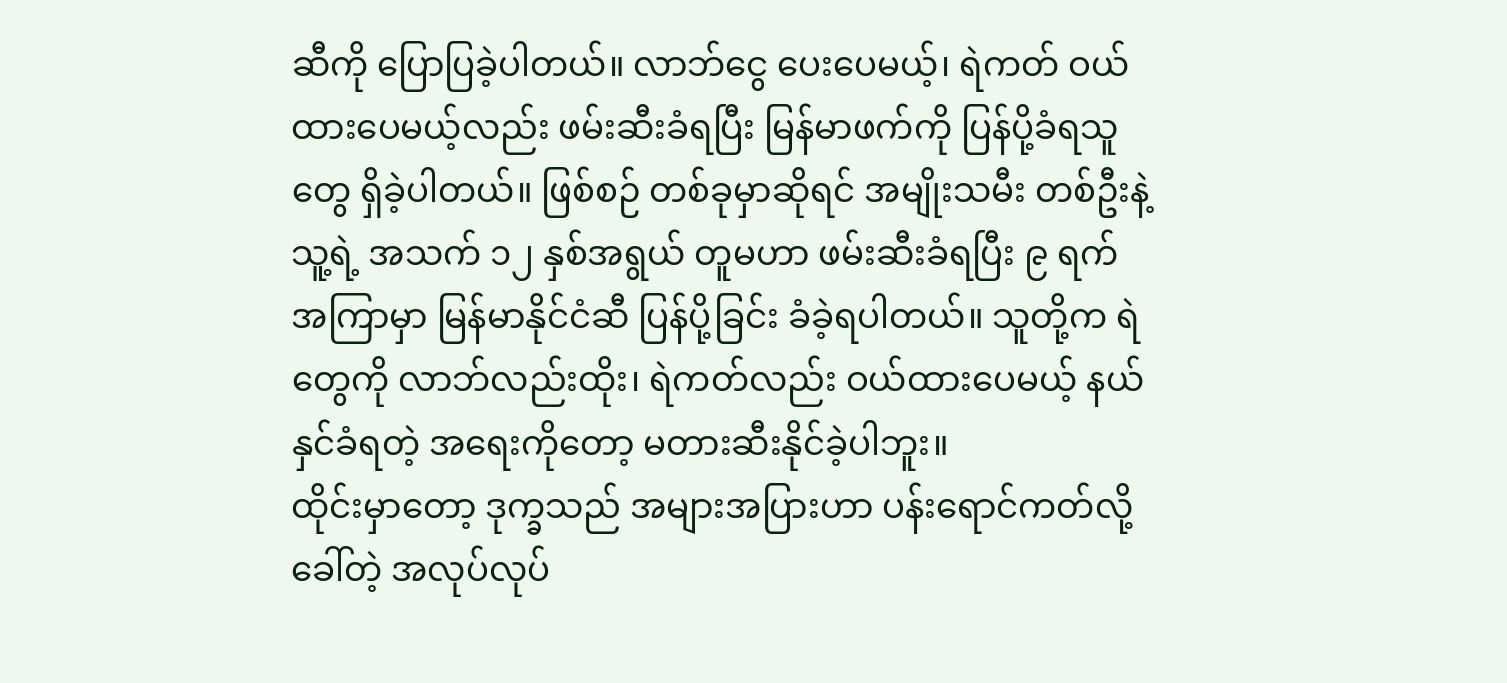ဆီကို ပြောပြခဲ့ပါတယ်။ လာဘ်ငွေ ပေးပေမယ့်၊ ရဲကတ် ဝယ်ထားပေမယ့်လည်း ဖမ်းဆီးခံရပြီး မြန်မာဖက်ကို ပြန်ပို့ခံရသူတွေ ရှိခဲ့ပါတယ်။ ဖြစ်စဉ် တစ်ခုမှာဆိုရင် အမျိုးသမီး တစ်ဦးနဲ့ သူ့ရဲ့ အသက် ၁၂ နှစ်အရွယ် တူမဟာ ဖမ်းဆီးခံရပြီး ၉ ရက်အကြာမှာ မြန်မာနိုင်ငံဆီ ပြန်ပို့ခြင်း ခံခဲ့ရပါတယ်။ သူတို့က ရဲတွေကို လာဘ်လည်းထိုး၊ ရဲကတ်လည်း ဝယ်ထားပေမယ့် နယ်နှင်ခံရတဲ့ အရေးကိုတော့ မတားဆီးနိုင်ခဲ့ပါဘူး။
ထိုင်းမှာတော့ ဒုက္ခသည် အများအပြားဟာ ပန်းရောင်ကတ်လို့ခေါ်တဲ့ အလုပ်လုပ်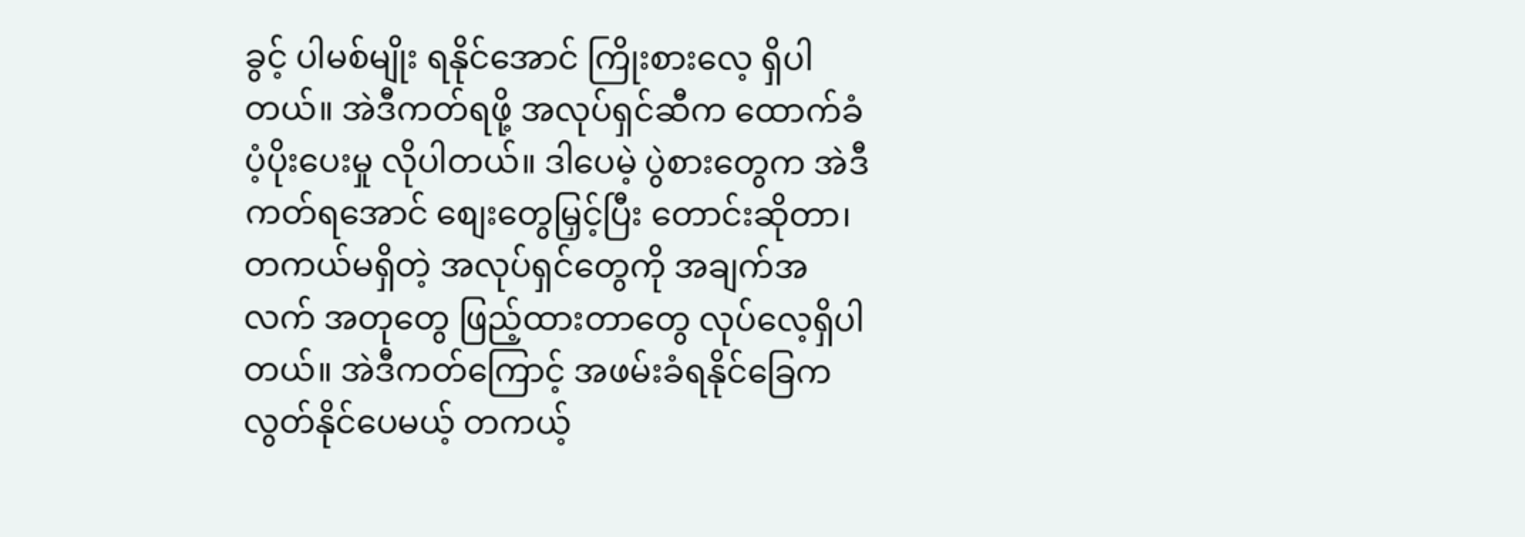ခွင့် ပါမစ်မျိုး ရနိုင်အောင် ကြိုးစားလေ့ ရှိပါတယ်။ အဲဒီကတ်ရဖို့ အလုပ်ရှင်ဆီက ထောက်ခံ ပံ့ပိုးပေးမှု လိုပါတယ်။ ဒါပေမဲ့ ပွဲစားတွေက အဲဒီကတ်ရအောင် စျေးတွေမြှင့်ပြီး တောင်းဆိုတာ၊ တကယ်မရှိတဲ့ အလုပ်ရှင်တွေကို အချက်အလက် အတုတွေ ဖြည့်ထားတာတွေ လုပ်လေ့ရှိပါတယ်။ အဲဒီကတ်ကြောင့် အဖမ်းခံရနိုင်ခြေက လွတ်နိုင်ပေမယ့် တကယ့်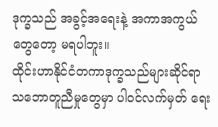ဒုက္ခသည် အခွင့်အရေးနဲ့ အကာအကွယ်တွေတော့ မရပါဘူး။
ထိုင်းဟာနိုင်ငံတကာဒုက္ခသည်များဆိုင်ရာသဘောတူညီမှုတွေမှာ ပါဝင်လက်မှတ် ရေး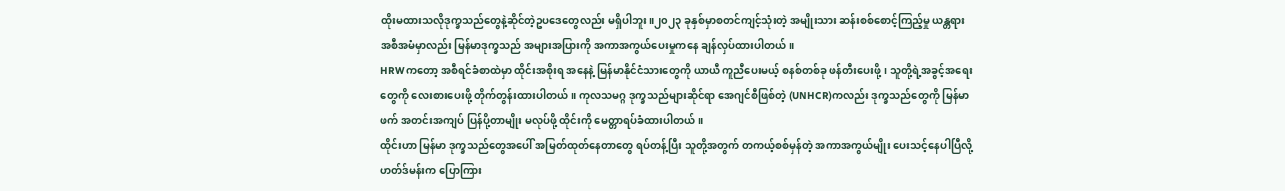ထိုးမထားသလိုဒုက္ခသည်တွေနဲ့ဆိုင်တဲ့ဥပဒေတွေလည်း မရှိပါဘူး။၂၀၂၃ ခုနှစ်မှာစတင်ကျင့်သုံးတဲ့ အမျိုးသား ဆန်းစစ်စောင့်ကြည့်မှု ယန္တရား အစီအမံမှာလည်း မြန်မာဒုက္ခသည် အများအပြားကို အကာအကွယ်ပေးမှုကနေ ချန်လှပ်ထားပါတယ်။
HRWကတော့ အစီရင်ခံစာထဲမှာ ထိုင်းအစိုးရ အနေနဲ့ မြန်မာနိုင်ငံသားတွေကို ယာယီ ကူညီပေးမယ့် စနစ်တစ်ခု ဖန်တီးပေးဖို့၊ သူတို့ရဲ့အခွင့်အရေးတွေကို လေးစားပေးဖို့ တိုက်တွန်းထားပါတယ်။ ကုလသမဂ္ဂ ဒုက္ခသည်များဆိုင်ရာ အေဂျင်စီဖြစ်တဲ့ (UNHCR)ကလည်း ဒုက္ခသည်တွေကို မြန်မာဖက် အတင်းအကျပ် ပြန်ပို့တာမျိုး မလုပ်ဖို့ ထိုင်းကို မေတ္တာရပ်ခံထားပါတယ်။
ထိုင်းဟာ မြန်မာ ဒုက္ခသည်တွေအပေါ် အမြတ်ထုတ်နေတာတွေ ရပ်တန့်ပြီး သူတို့အတွက် တကယ့်စစ်မှန်တဲ့ အကာအကွယ်မျိုး ပေးသင့်နေပါပြီလို့ ဟတ်ဒ်မန်းက ပြောကြား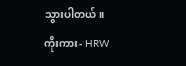သွားပါတယ်။
ကိုးကား- HRW